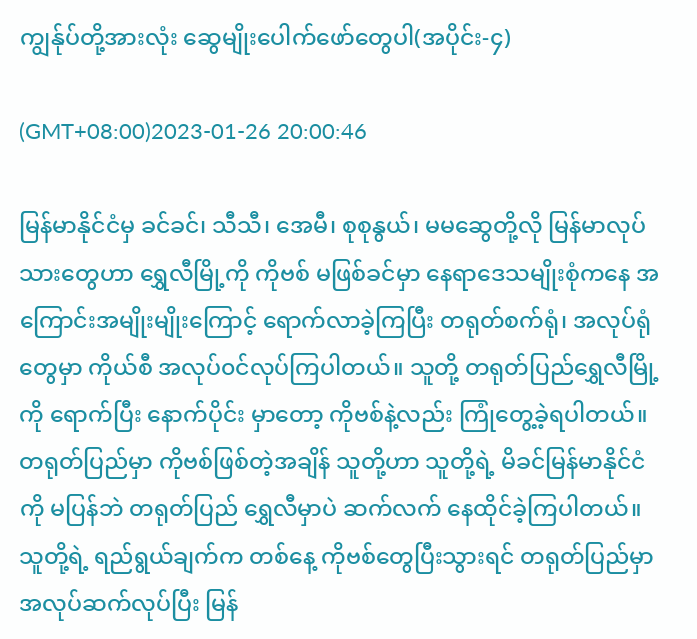ကျွန်ုပ်တို့အားလုံး ဆွေမျိုးပေါက်ဖော်တွေပါ(အပိုင်း-၄)

(GMT+08:00)2023-01-26 20:00:46

မြန်မာနိုင်ငံမှ ခင်ခင်၊ သီသီ၊ အေမီ၊ စုစုနွယ်၊ မမဆွေတို့လို မြန်မာလုပ်သားတွေဟာ ရွှေလီမြို့ကို ကိုဗစ် မဖြစ်ခင်မှာ နေရာဒေသမျိုးစုံကနေ အကြောင်းအမျိုးမျိုးကြောင့် ရောက်လာခဲ့ကြပြီး တရုတ်စက်ရုံ၊ အလုပ်ရုံတွေမှာ ကိုယ်စီ အလုပ်၀င်လုပ်ကြပါတယ်။ သူတို့ တရုတ်ပြည်ရွှေလီမြို့ကို ရောက်ပြီး နောက်ပိုင်း မှာတော့ ကိုဗစ်နဲ့လည်း ကြုံတွေ့ခဲ့ရပါတယ်။ တရုတ်ပြည်မှာ ကိုဗစ်ဖြစ်တဲ့အချိန် သူတို့ဟာ သူတို့ရဲ့ မိခင်မြန်မာနိုင်ငံကို မပြန်ဘဲ တရုတ်ပြည် ရွှေလီမှာပဲ ဆက်လက် နေထိုင်ခဲ့ကြပါတယ်။ သူတို့ရဲ့ ရည်ရွယ်ချက်က တစ်နေ့ ကိုဗစ်တွေပြီးသွားရင် တရုတ်ပြည်မှာ အလုပ်ဆက်လုပ်ပြီး မြန်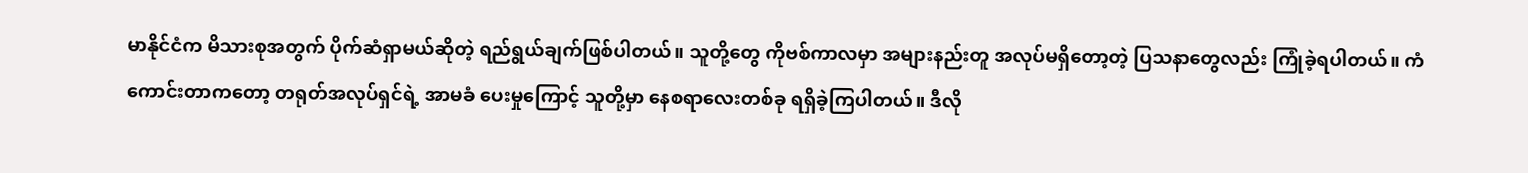မာနိုင်ငံက မိသားစုအတွက် ပိုက်ဆံရှာမယ်ဆိုတဲ့ ရည်ရွယ်ချက်ဖြစ်ပါတယ်။ သူတို့တွေ ကိုဗစ်ကာလမှာ အများနည်းတူ အလုပ်မရှိတော့တဲ့ ပြသနာတွေလည်း ကြုံခဲ့ရပါတယ်။ ကံကောင်းတာကတော့ တရုတ်အလုပ်ရှင်ရဲ့ အာမခံ ပေးမှုကြောင့် သူတို့မှာ နေစရာလေးတစ်ခု ရရှိခဲ့ကြပါတယ်။ ဒီလို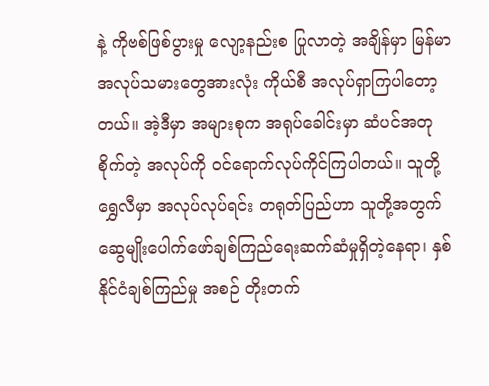နဲ့ ကိုဗစ်ဖြစ်ပွားမှု လျော့နည်းစ ပြုလာတဲ့ အချိန်မှာ မြန်မာအလုပ်သမားတွေအားလုံး ကိုယ်စီ အလုပ်ရှာကြပါတော့တယ်။ အဲ့ဒီမှာ အများစုက အရုပ်ခေါင်းမှာ ဆံပင်အတု စိုက်တဲ့ အလုပ်ကို ၀င်ရောက်လုပ်ကိုင်ကြပါတယ်။ သူတို့ ရွှေလီမှာ အလုပ်လုပ်ရင်း တရုတ်ပြည်ဟာ သူတို့အတွက် ဆွေမျိုးပေါက်ဖော်ချစ်ကြည်ရေးဆက်ဆံမှုရှိတဲ့နေရာ၊ နှစ်နိုင်ငံချစ်ကြည်မှု အစဉ် တိုးတက်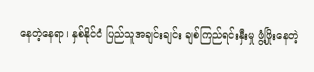နေတဲ့နေရာ၊ နှစ်နိုင်ငံ ပြည်သူအချင်းချင်း ချစ်ကြည်ရင်းနှီးမှု ဖွံ့ဖြိုးနေတဲ့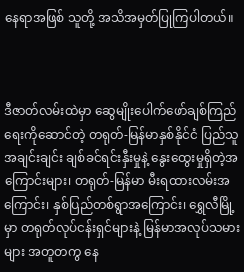နေရာအဖြစ် သူတို့ အသိအမှတ်ပြုကြပါတယ်။



ဒီဇာတ်လမ်းထဲမှာ ဆွေမျိုးပေါက်ဖော်ချစ်ကြည်ရေးကိုဆောင်တဲ့ တရုတ်-မြန်မာနှစ်နိုင်ငံ ပြည်သူ အချင်းချင်း ချစ်ခင်ရင်းနှီးမှုနဲ့ နွေးထွေးမှုရှိတဲ့အကြောင်းများ၊ တရုတ်-မြန်မာ မီးရထားလမ်းအကြောင်း၊ နှစ်ပြည်တစ်ရွာအကြောင်း၊ ရွှေလီမြို့မှာ တရုတ်လုပ်ငန်းရှင်များနဲ့ မြန်မာအလုပ်သမားများ အတူတကွ နေ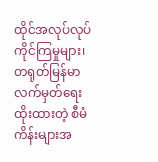ထိုင်အလုပ်လုပ်ကိုင်ကြမှုများ၊ တရုတ်မြန်မာ လက်မှတ်ရေးထိုးထားတဲ့ စီမံကိန်းများအ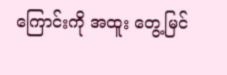ကြောင်းကို အထူး တွေ့မြင်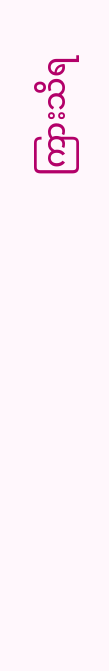ကြားသိရ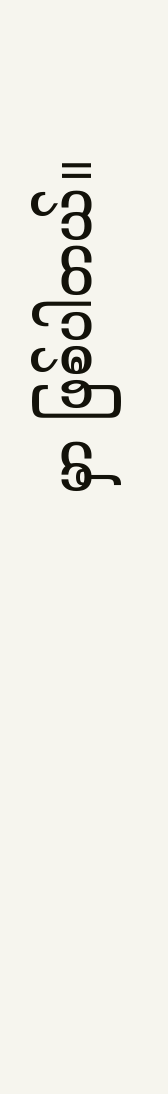မှာ ဖြစ်ပါတယ်။